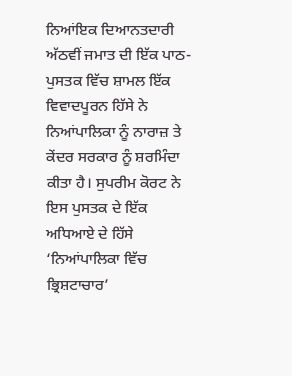ਨਿਆਂਇਕ ਦਿਆਨਤਦਾਰੀ
ਅੱਠਵੀਂ ਜਮਾਤ ਦੀ ਇੱਕ ਪਾਠ-ਪੁਸਤਕ ਵਿੱਚ ਸ਼ਾਮਲ ਇੱਕ ਵਿਵਾਦਪੂਰਨ ਹਿੱਸੇ ਨੇ ਨਿਆਂਪਾਲਿਕਾ ਨੂੰ ਨਾਰਾਜ਼ ਤੇ ਕੇਂਦਰ ਸਰਕਾਰ ਨੂੰ ਸ਼ਰਮਿੰਦਾ ਕੀਤਾ ਹੈ। ਸੁਪਰੀਮ ਕੋਰਟ ਨੇ ਇਸ ਪੁਸਤਕ ਦੇ ਇੱਕ ਅਧਿਆਏ ਦੇ ਹਿੱਸੇ ‘ਨਿਆਂਪਾਲਿਕਾ ਵਿੱਚ ਭ੍ਰਿਸ਼ਟਾਚਾਰ’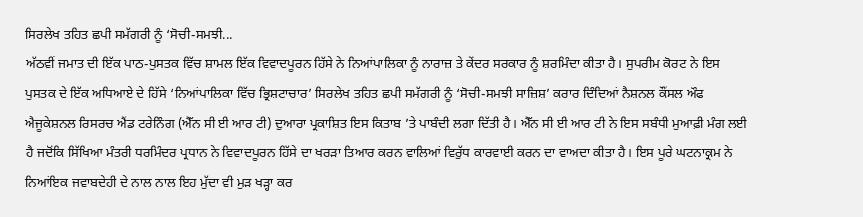ਸਿਰਲੇਖ ਤਹਿਤ ਛਪੀ ਸਮੱਗਰੀ ਨੂੰ ‘ਸੋਚੀ-ਸਮਝੀ...
ਅੱਠਵੀਂ ਜਮਾਤ ਦੀ ਇੱਕ ਪਾਠ-ਪੁਸਤਕ ਵਿੱਚ ਸ਼ਾਮਲ ਇੱਕ ਵਿਵਾਦਪੂਰਨ ਹਿੱਸੇ ਨੇ ਨਿਆਂਪਾਲਿਕਾ ਨੂੰ ਨਾਰਾਜ਼ ਤੇ ਕੇਂਦਰ ਸਰਕਾਰ ਨੂੰ ਸ਼ਰਮਿੰਦਾ ਕੀਤਾ ਹੈ। ਸੁਪਰੀਮ ਕੋਰਟ ਨੇ ਇਸ ਪੁਸਤਕ ਦੇ ਇੱਕ ਅਧਿਆਏ ਦੇ ਹਿੱਸੇ ‘ਨਿਆਂਪਾਲਿਕਾ ਵਿੱਚ ਭ੍ਰਿਸ਼ਟਾਚਾਰ’ ਸਿਰਲੇਖ ਤਹਿਤ ਛਪੀ ਸਮੱਗਰੀ ਨੂੰ ‘ਸੋਚੀ-ਸਮਝੀ ਸਾਜ਼ਿਸ਼’ ਕਰਾਰ ਦਿੰਦਿਆਂ ਨੈਸ਼ਨਲ ਕੌਂਸਲ ਔਫ ਐਜੂਕੇਸ਼ਨਲ ਰਿਸਰਚ ਐਂਡ ਟਰੇਨਿੰਗ (ਐੱਨ ਸੀ ਈ ਆਰ ਟੀ) ਦੁਆਰਾ ਪ੍ਰਕਾਸ਼ਿਤ ਇਸ ਕਿਤਾਬ ’ਤੇ ਪਾਬੰਦੀ ਲਗਾ ਦਿੱਤੀ ਹੈ। ਐੱਨ ਸੀ ਈ ਆਰ ਟੀ ਨੇ ਇਸ ਸਬੰਧੀ ਮੁਆਫ਼ੀ ਮੰਗ ਲਈ ਹੈ ਜਦੋਂਕਿ ਸਿੱਖਿਆ ਮੰਤਰੀ ਧਰਮਿੰਦਰ ਪ੍ਰਧਾਨ ਨੇ ਵਿਵਾਦਪੂਰਨ ਹਿੱਸੇ ਦਾ ਖਰੜਾ ਤਿਆਰ ਕਰਨ ਵਾਲਿਆਂ ਵਿਰੁੱਧ ਕਾਰਵਾਈ ਕਰਨ ਦਾ ਵਾਅਦਾ ਕੀਤਾ ਹੈ। ਇਸ ਪੂਰੇ ਘਟਨਾਕ੍ਰਮ ਨੇ ਨਿਆਂਇਕ ਜਵਾਬਦੇਹੀ ਦੇ ਨਾਲ ਨਾਲ ਇਹ ਮੁੱਦਾ ਵੀ ਮੁੜ ਖੜ੍ਹਾ ਕਰ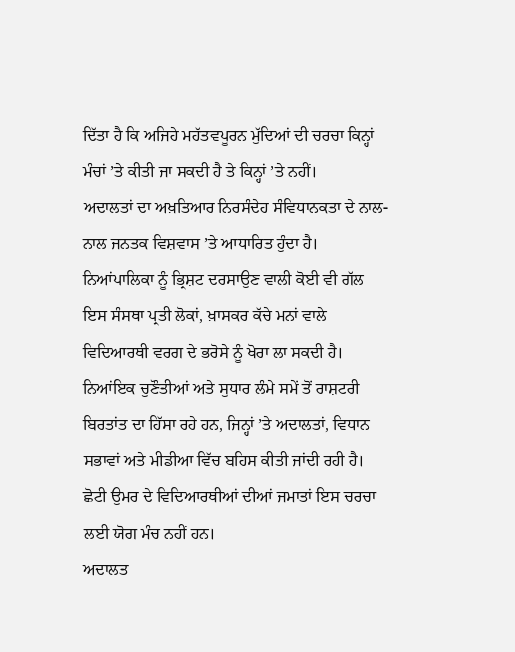ਦਿੱਤਾ ਹੈ ਕਿ ਅਜਿਹੇ ਮਹੱਤਵਪੂਰਨ ਮੁੱਦਿਆਂ ਦੀ ਚਰਚਾ ਕਿਨ੍ਹਾਂ ਮੰਚਾਂ ’ਤੇ ਕੀਤੀ ਜਾ ਸਕਦੀ ਹੈ ਤੇ ਕਿਨ੍ਹਾਂ ’ਤੇ ਨਹੀਂ।
ਅਦਾਲਤਾਂ ਦਾ ਅਖ਼ਤਿਆਰ ਨਿਰਸੰਦੇਹ ਸੰਵਿਧਾਨਕਤਾ ਦੇ ਨਾਲ-ਨਾਲ ਜਨਤਕ ਵਿਸ਼ਵਾਸ ’ਤੇ ਆਧਾਰਿਤ ਹੁੰਦਾ ਹੈ। ਨਿਆਂਪਾਲਿਕਾ ਨੂੰ ਭ੍ਰਿਸ਼ਟ ਦਰਸਾਉਣ ਵਾਲੀ ਕੋਈ ਵੀ ਗੱਲ ਇਸ ਸੰਸਥਾ ਪ੍ਰਤੀ ਲੋਕਾਂ, ਖ਼ਾਸਕਰ ਕੱਚੇ ਮਨਾਂ ਵਾਲੇ ਵਿਦਿਆਰਥੀ ਵਰਗ ਦੇ ਭਰੋਸੇ ਨੂੰ ਖੋਰਾ ਲਾ ਸਕਦੀ ਹੈ। ਨਿਆਂਇਕ ਚੁਣੌਤੀਆਂ ਅਤੇ ਸੁਧਾਰ ਲੰਮੇ ਸਮੇਂ ਤੋਂ ਰਾਸ਼ਟਰੀ ਬਿਰਤਾਂਤ ਦਾ ਹਿੱਸਾ ਰਹੇ ਹਨ, ਜਿਨ੍ਹਾਂ ’ਤੇ ਅਦਾਲਤਾਂ, ਵਿਧਾਨ ਸਭਾਵਾਂ ਅਤੇ ਮੀਡੀਆ ਵਿੱਚ ਬਹਿਸ ਕੀਤੀ ਜਾਂਦੀ ਰਹੀ ਹੈ। ਛੋਟੀ ਉਮਰ ਦੇ ਵਿਦਿਆਰਥੀਆਂ ਦੀਆਂ ਜਮਾਤਾਂ ਇਸ ਚਰਚਾ ਲਈ ਯੋਗ ਮੰਚ ਨਹੀਂ ਹਨ।
ਅਦਾਲਤ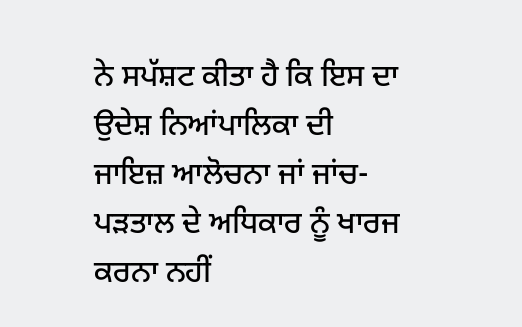ਨੇ ਸਪੱਸ਼ਟ ਕੀਤਾ ਹੈ ਕਿ ਇਸ ਦਾ ਉਦੇਸ਼ ਨਿਆਂਪਾਲਿਕਾ ਦੀ ਜਾਇਜ਼ ਆਲੋਚਨਾ ਜਾਂ ਜਾਂਚ-ਪੜਤਾਲ ਦੇ ਅਧਿਕਾਰ ਨੂੰ ਖਾਰਜ ਕਰਨਾ ਨਹੀਂ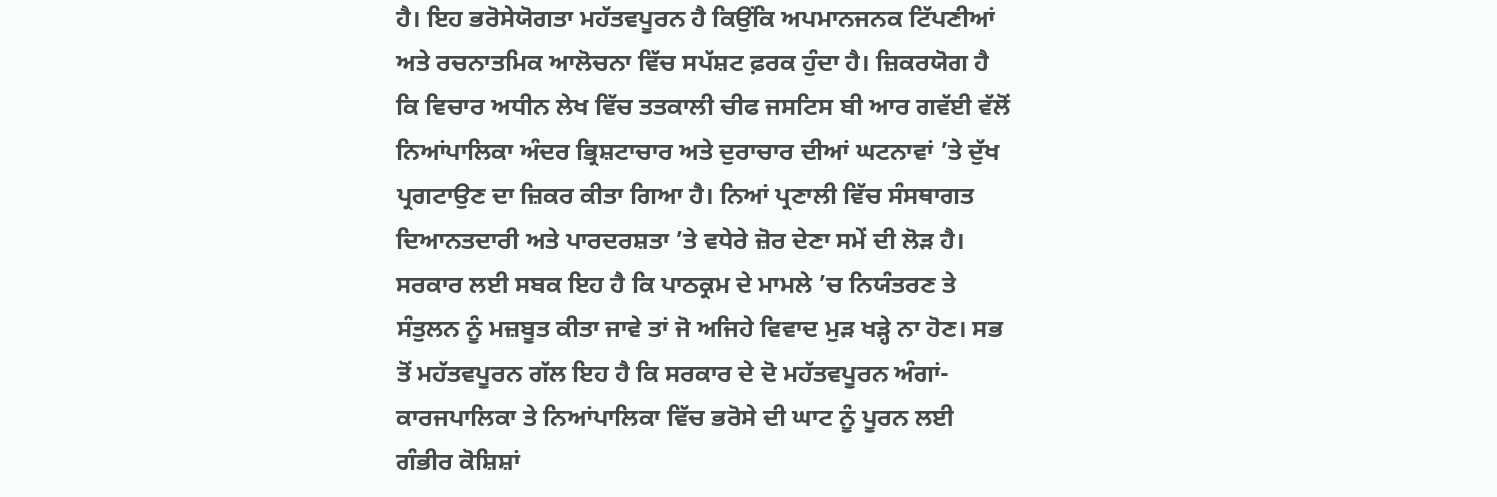ਹੈ। ਇਹ ਭਰੋਸੇਯੋਗਤਾ ਮਹੱਤਵਪੂਰਨ ਹੈ ਕਿਉਂਕਿ ਅਪਮਾਨਜਨਕ ਟਿੱਪਣੀਆਂ ਅਤੇ ਰਚਨਾਤਮਿਕ ਆਲੋਚਨਾ ਵਿੱਚ ਸਪੱਸ਼ਟ ਫ਼ਰਕ ਹੁੰਦਾ ਹੈ। ਜ਼ਿਕਰਯੋਗ ਹੈ ਕਿ ਵਿਚਾਰ ਅਧੀਨ ਲੇਖ ਵਿੱਚ ਤਤਕਾਲੀ ਚੀਫ ਜਸਟਿਸ ਬੀ ਆਰ ਗਵੱਈ ਵੱਲੋਂ ਨਿਆਂਪਾਲਿਕਾ ਅੰਦਰ ਭ੍ਰਿਸ਼ਟਾਚਾਰ ਅਤੇ ਦੁਰਾਚਾਰ ਦੀਆਂ ਘਟਨਾਵਾਂ ’ਤੇ ਦੁੱਖ ਪ੍ਰਗਟਾਉਣ ਦਾ ਜ਼ਿਕਰ ਕੀਤਾ ਗਿਆ ਹੈ। ਨਿਆਂ ਪ੍ਰਣਾਲੀ ਵਿੱਚ ਸੰਸਥਾਗਤ ਦਿਆਨਤਦਾਰੀ ਅਤੇ ਪਾਰਦਰਸ਼ਤਾ ’ਤੇ ਵਧੇਰੇ ਜ਼ੋਰ ਦੇਣਾ ਸਮੇਂ ਦੀ ਲੋੜ ਹੈ। ਸਰਕਾਰ ਲਈ ਸਬਕ ਇਹ ਹੈ ਕਿ ਪਾਠਕ੍ਰਮ ਦੇ ਮਾਮਲੇ ’ਚ ਨਿਯੰਤਰਣ ਤੇ ਸੰਤੁਲਨ ਨੂੰ ਮਜ਼ਬੂਤ ਕੀਤਾ ਜਾਵੇ ਤਾਂ ਜੋ ਅਜਿਹੇ ਵਿਵਾਦ ਮੁੜ ਖੜ੍ਹੇ ਨਾ ਹੋਣ। ਸਭ ਤੋਂ ਮਹੱਤਵਪੂਰਨ ਗੱਲ ਇਹ ਹੈ ਕਿ ਸਰਕਾਰ ਦੇ ਦੋ ਮਹੱਤਵਪੂਰਨ ਅੰਗਾਂ- ਕਾਰਜਪਾਲਿਕਾ ਤੇ ਨਿਆਂਪਾਲਿਕਾ ਵਿੱਚ ਭਰੋਸੇ ਦੀ ਘਾਟ ਨੂੰ ਪੂਰਨ ਲਈ ਗੰਭੀਰ ਕੋਸ਼ਿਸ਼ਾਂ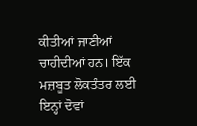ਕੀਤੀਆਂ ਜਾਣੀਆਂ ਚਾਹੀਦੀਆਂ ਹਨ। ਇੱਕ ਮਜ਼ਬੂਤ ਲੋਕਤੰਤਰ ਲਈ ਇਨ੍ਹਾਂ ਦੋਵਾਂ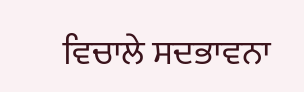ਵਿਚਾਲੇ ਸਦਭਾਵਨਾ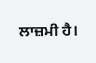ਲਾਜ਼ਮੀ ਹੈ।